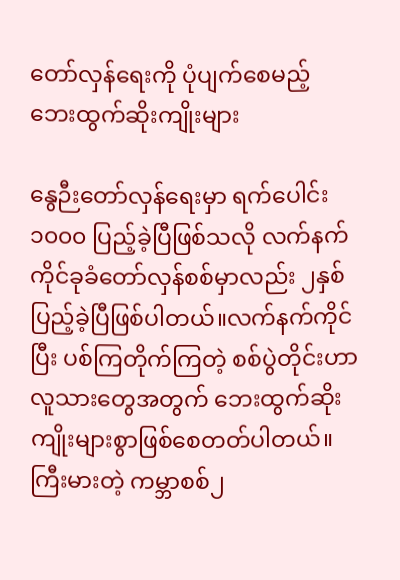တော်လှန်ရေးကို ပုံပျက်စေမည့် ဘေးထွက်ဆိုးကျိုးများ

နွေဉီးတော်လှန်ရေးမှာ ရက်ပေါင်း၁၀၀၀ ပြည့်ခဲ့ပြီဖြစ်သလို လက်နက်ကိုင်ခုခံတော်လှန်စစ်မှာလည်း ၂နှစ်ပြည့်ခဲ့ပြီဖြစ်ပါတယ်။လက်နက်ကိုင်ပြီး ပစ်ကြတိုက်ကြတဲ့ စစ်ပွဲတိုင်းဟာ လူသားတွေအတွက် ဘေးထွက်ဆိုးကျိုးများစွာဖြစ်စေတတ်ပါတယ်။    ကြီးမားတဲ့ ကမ္ဘာစစ်၂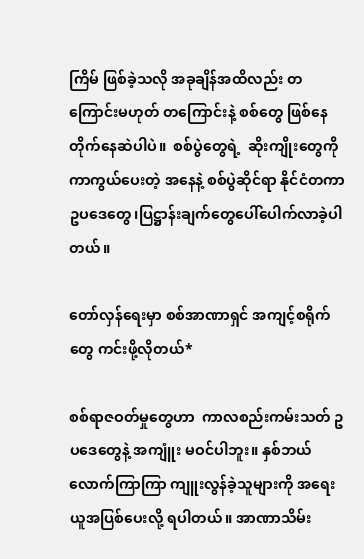ကြိမ် ဖြစ်ခဲ့သလို အခုချိန်အထိလည်း တကြောင်းမဟုတ် တကြောင်းနဲ့ စစ်တွေ ဖြစ်နေတိုက်နေဆဲပါပဲ။  စစ်ပွဲတွေရဲ့  ဆိုးကျိုးတွေကို ကာကွယ်ပေးတဲ့ အနေနဲ့ စစ်ပွဲဆိုင်ရာ နိုင်ငံတကာ ဥပဒေတွေ၊ပြဋ္ဌာန်းချက်တွေပေါ်ပေါက်လာခဲ့ပါတယ်။

တော်လှန်ရေးမှာ စစ်အာဏာရှင် အကျင့်စရိုက်တွေ ကင်းဖို့လိုတယ်*

စစ်ရာဇဝတ်မှုတွေဟာ  ကာလစည်းကမ်းသတ် ဥပဒေတွေနဲ့ အကျူံး မဝင်ပါဘူး။ နှစ်ဘယ်လောက်ကြာကြာ ကျူးလွန်ခဲ့သူများကို အရေးယူအပြစ်ပေးလို့ ရပါတယ်။ အာဏာသိမ်း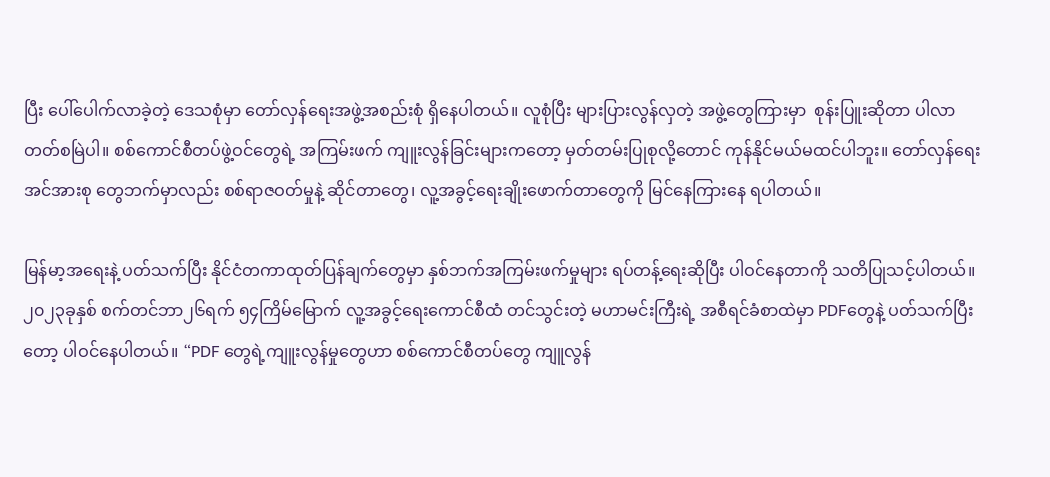ပြီး ပေါ်ပေါက်လာခဲ့တဲ့ ဒေသစုံမှာ တော်လှန်ရေးအဖွဲ့အစည်းစုံ ရှိနေပါတယ်။ လူစုံပြီး များပြားလွန်လှတဲ့ အဖွဲ့တွေကြားမှာ  စုန်းပြူးဆိုတာ ပါလာတတ်စမြဲပါ။ စစ်ကောင်စီတပ်ဖွဲ့ဝင်တွေရဲ့ အကြမ်းဖက် ကျူးလွန်ခြင်းများကတော့ မှတ်တမ်းပြုစုလို့တောင် ကုန်နိုင်မယ်မထင်ပါဘူး။ တော်လှန်ရေးအင်အားစု တွေဘက်မှာလည်း စစ်ရာဇဝတ်မှုနဲ့ ဆိုင်တာတွေ၊ လူ့အခွင့်ရေးချိုးဖောက်တာတွေကို မြင်နေကြားနေ ရပါတယ်။

မြန်မာ့အရေးနဲ့ ပတ်သက်ပြီး နိုင်ငံတကာထုတ်ပြန်ချက်တွေမှာ နှစ်ဘက်အကြမ်းဖက်မှုများ ရပ်တန့်ရေးဆိုပြီး ပါဝင်နေတာကို သတိပြုသင့်ပါတယ်။ ၂၀၂၃ခုနှစ် စက်တင်ဘာ၂၆ရက် ၅၄ကြိမ်မြောက် လူ့အခွင့်ရေးကောင်စီထံ တင်သွင်းတဲ့ မဟာမင်းကြီးရဲ့ အစီရင်ခံစာထဲမှာ PDFတွေနဲ့ ပတ်သက်ပြီးတော့ ပါဝင်နေပါတယ်။ “PDF တွေရဲ့ကျူးလွန်မှုတွေဟာ စစ်ကောင်စီတပ်တွေ ကျူလွန်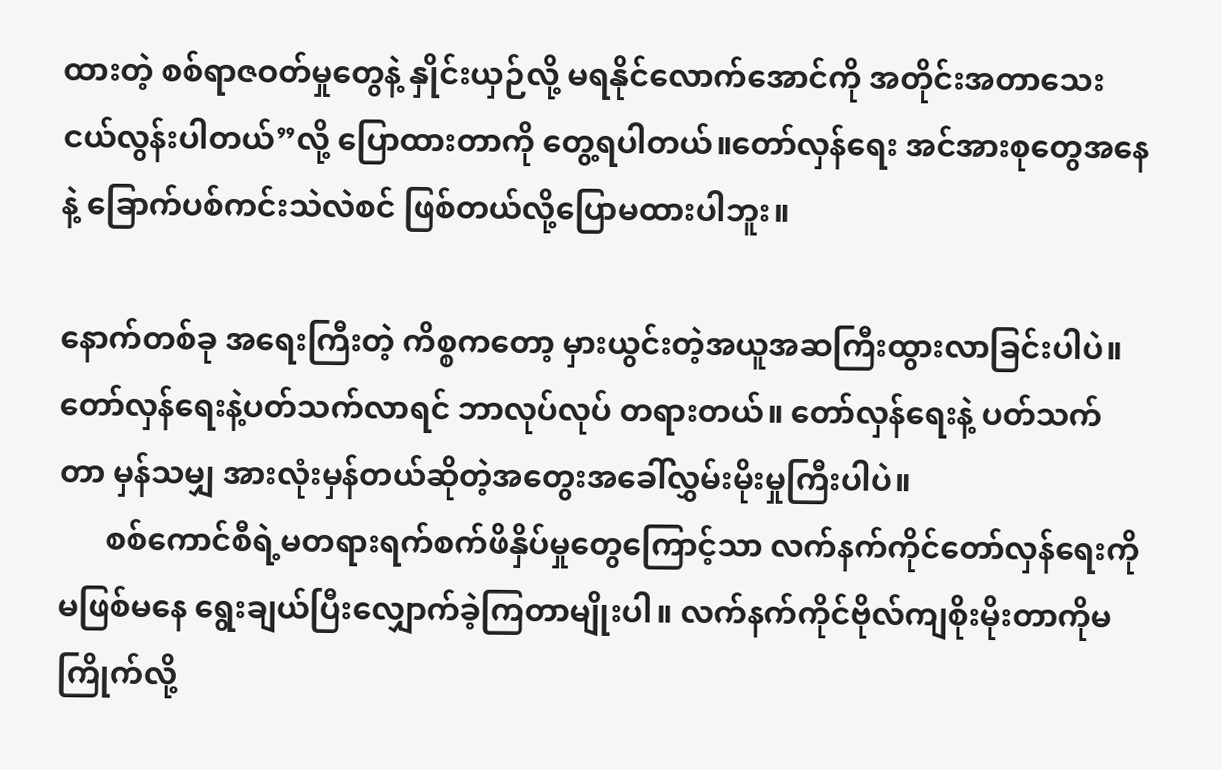ထားတဲ့ စစ်ရာဇဝတ်မှုတွေနဲ့ နှိုင်းယှဉ်လို့ မရနိုင်လောက်အောင်ကို အတိုင်းအတာသေးငယ်လွန်းပါတယ်”လို့ ပြောထားတာကို တွေ့ရပါတယ်။တော်လှန်ရေး အင်အားစုတွေအနေနဲ့ ခြောက်ပစ်ကင်းသဲလဲစင် ဖြစ်တယ်လို့ပြောမထားပါဘူး။

နောက်တစ်ခု အရေးကြီးတဲ့ ကိစ္စကတော့ မှားယွင်းတဲ့အယူအဆကြီးထွားလာခြင်းပါပဲ။ တော်လှန်ရေးနဲ့ပတ်သက်လာရင် ဘာလုပ်လုပ် တရားတယ်။ တော်လှန်ရေးနဲ့ ပတ်သက်တာ မှန်သမျှ အားလုံးမှန်တယ်ဆိုတဲ့အတွေးအခေါ်လွှမ်းမိုးမှုကြီးပါပဲ။
      စစ်ကောင်စီရဲ့မတရားရက်စက်ဖိနှိပ်မှုတွေကြောင့်သာ လက်နက်ကိုင်တော်လှန်ရေးကိုမဖြစ်မနေ ရွေးချယ်ပြီးလျှောက်ခဲ့ကြတာမျိုးပါ။ လက်နက်ကိုင်ဗိုလ်ကျစိုးမိုးတာကိုမကြိုက်လို့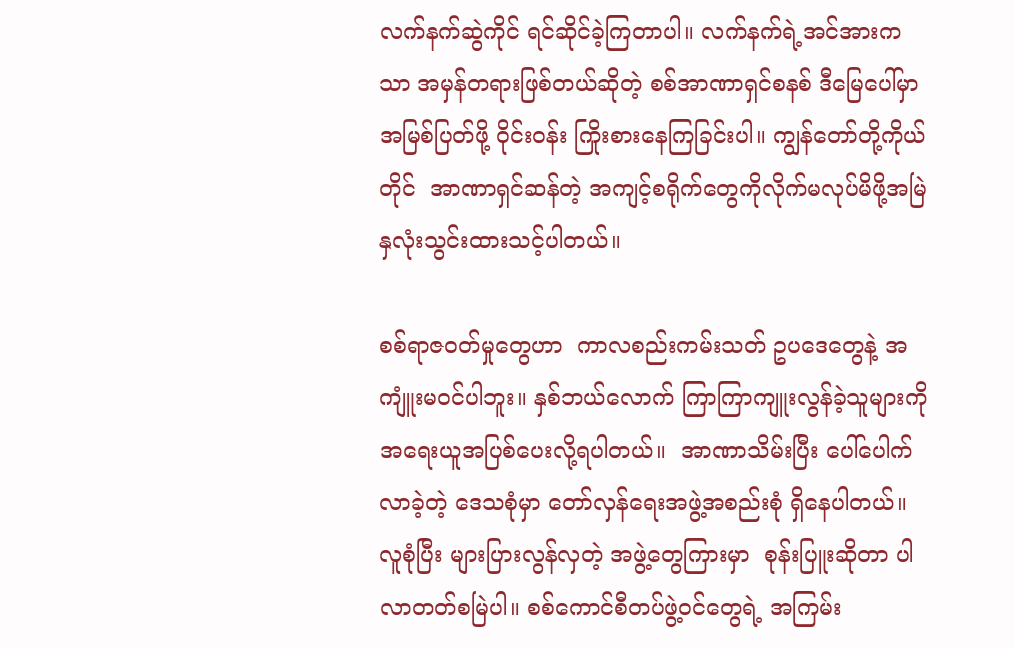လက်နက်ဆွဲကိုင် ရင်ဆိုင်ခဲ့ကြတာပါ။ လက်နက်ရဲ့အင်အားကသာ အမှန်တရားဖြစ်တယ်ဆိုတဲ့ စစ်အာဏာရှင်စနစ် ဒီမြေပေါ်မှာ အမြစ်ပြတ်ဖို့ ဝိုင်းဝန်း ကြိုးစားနေကြခြင်းပါ။ ကျွန်တော်တို့ကိုယ်တိုင်  အာဏာရှင်ဆန်တဲ့ အကျင့်စရိုက်တွေကိုလိုက်မလုပ်မိဖို့အမြဲနှလုံးသွင်းထားသင့်ပါတယ်။

စစ်ရာဇဝတ်မှုတွေဟာ  ကာလစည်းကမ်းသတ် ဥပဒေတွေနဲ့ အကျူံးမဝင်ပါဘူး။ နှစ်ဘယ်လောက် ကြာကြာကျူးလွန်ခဲ့သူများကိုအရေးယူအပြစ်ပေးလို့ရပါတယ်။  အာဏာသိမ်းပြီး ပေါ်ပေါက်လာခဲ့တဲ့ ဒေသစုံမှာ တော်လှန်ရေးအဖွဲ့အစည်းစုံ ရှိနေပါတယ်။ လူစုံပြီး များပြားလွန်လှတဲ့ အဖွဲ့တွေကြားမှာ  စုန်းပြူးဆိုတာ ပါလာတတ်စမြဲပါ။ စစ်ကောင်စီတပ်ဖွဲ့ဝင်တွေရဲ့ အကြမ်း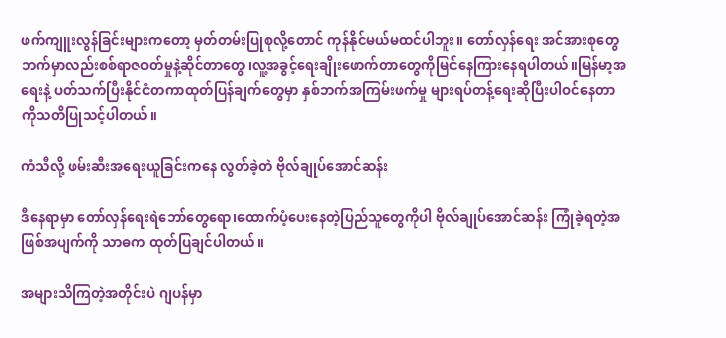ဖက်ကျူးလွန်ခြင်းများကတော့ မှတ်တမ်းပြုစုလို့တောင် ကုန်နိုင်မယ်မထင်ပါဘူး။ တော်လှန်ရေး အင်အားစုတွေဘက်မှာလည်းစစ်ရာဇဝတ်မှုနဲ့ဆိုင်တာတွေ၊လူ့အခွင့်ရေးချိုးဖောက်တာတွေကိုမြင်နေကြားနေရပါတယ်။မြန်မာ့အရေးနဲ့ ပတ်သက်ပြီးနိုင်ငံတကာထုတ်ပြန်ချက်တွေမှာ နှစ်ဘက်အကြမ်းဖက်မှု များရပ်တန့်ရေးဆိုပြီးပါဝင်နေတာကိုသတိပြုသင့်ပါတယ်။

ကံသီလို့ ဖမ်းဆီးအရေးယူခြင်းကနေ လွတ်ခဲ့တဲ ဗိုလ်ချုပ်အောင်ဆန်း

ဒီနေရာမှာ တော်လှန်ရေးရဲဘော်တွေရော၊ထောက်ပံ့ပေးနေတဲ့ပြည်သူတွေကိုပါ ဗိုလ်ချုပ်အောင်ဆန်း ကြုံခဲ့ရတဲ့အဖြစ်အပျက်ကို သာဓက ထုတ်ပြချင်ပါတယ်။

အများသိကြတဲ့အတိုင်းပဲ ဂျပန်မှာ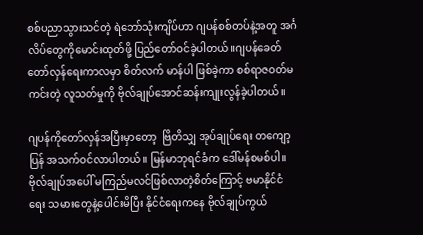စစ်ပညာသွားသင်တဲ့ ရဲဘော်သုံးကျိပ်ဟာ ဂျပန်စစ်တပ်နဲ့အတူ အင်္ဂလိပ်တွေကိုမောင်းထုတ်ဖို့ ပြည်တော်ဝင်ခဲ့ပါတယ်။ဂျပန်ခေတ် တော်လှန်ရေးကာလမှာ စိတ်လက် မာန်ပါ ဖြစ်ခဲ့ကာ စစ်ရာဇဝတ်မကင်းတဲ့ လူသတ်မှုကို ဗိုလ်ချုပ်အောင်ဆန်းကျုးလွန်ခဲ့ပါတယ်။

ဂျပန်ကိုတော်လှန်အပြီးမှာတော့  ဗြိတိသျှ အုပ်ချုပ်ရေး တကျော့ပြန် အသက်ဝင်လာပါတယ်။ မြန်မာဘုရင်ခံက ဒေါ်မန်စမစ်ပါ။ ဗိုလ်ချုပ်အပေါ် မကြည်မလင်ဖြစ်လာတဲ့စိတ်ကြောင့် ဗမာနိုင်ငံရေး သမားတွေနဲ့ပေါင်းမိပြီး နိုင်ငံရေးကနေ ဗိုလ်ချုပ်ကွယ်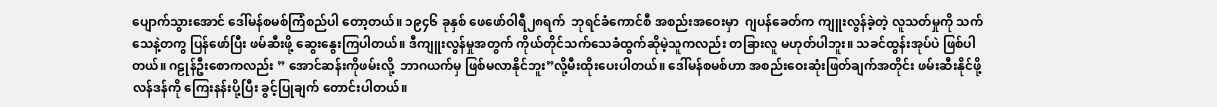ပျောက်သွားအောင် ဒေါ်မန်စမစ်ကြံစည်ပါ တော့တယ်။ ၁၉၄၆ ခုနှစ် ဖေဖော်ဝါရီ၂၈ရက်  ဘုရင်ခံကောင်စီ အစည်းအဝေးမှာ  ဂျပန်ခေတ်က ကျူးလွန်ခဲ့တဲ့ လူသတ်မှုကို သက်သေနဲ့တကွ ပြန်ဖော်ပြီး ဖမ်ဆီးဖို့ ဆွေးနွေးကြပါတယ်။ ဒီကျူးလွန်မှုအတွက် ကိုယ်တိုင်သက်သေခံထွက်ဆိုမဲ့သူကလည်း တခြားလူ မဟုတ်ပါဘူး။ သခင်ထွန်းအုပ်ပဲ ဖြစ်ပါတယ်။ ဂဠုန်ဦးစောကလည်း ” အောင်ဆန်းကိုဖမ်းလို့  ဘာဂယက်မှ ဖြစ်မလာနိုင်ဘူး”လို့မီးထိုးပေးပါတယ်။ ဒေါ်မန်စမစ်ဟာ အစည်းဝေးဆုံးဖြတ်ချက်အတိုင်း ဖမ်းဆီးနိုင်ဖို့ လန်ဒန်ကို ကြေးနန်းပို့ပြီး ခွင့်ပြုချက် တောင်းပါတယ်။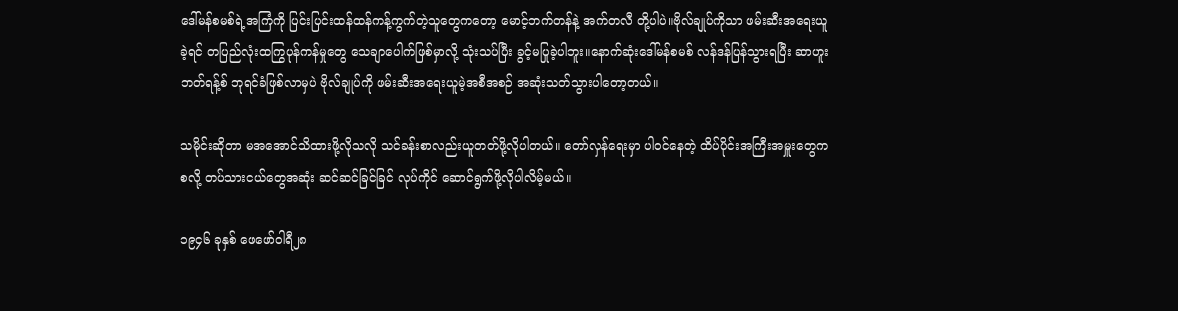ဒေါ်မန်စမစ်ရဲ့အကြံကို ပြင်းပြင်းထန်ထန်ကန့်ကွက်တဲ့သူတွေကတော့ မောင့်ဘက်တန်နဲ့ အက်တလီ တို့ပါပဲ။ဗိုလ်ချုပ်ကိုသာ ဖမ်းဆီးအရေးယူခဲ့ရင် တပြည်လုံးထကြွပုန်ကန်မှုတွေ သေချာပေါက်ဖြစ်မှာလို့ သုံးသပ်ပြီး ခွင့်မပြုခဲ့ပါဘူး။နောက်ဆုံးဒေါ်မန်စမစ် လန်ဒန်ပြန်သွားရပြီး ဆာဟူးဘတ်ရန့်စ် ဘုရင်ခံဖြစ်လာမှပဲ ဗိုလ်ချုပ်ကို ဖမ်းဆီးအရေးယူမဲ့အစီအစဉ် အဆုံးသတ်သွားပါတော့တယ်။

သမိုင်းဆိုတာ မအအောင်သိထားဖို့လိုသလို သင်ခန်းစာလည်းယူတတ်ဖို့လိုပါတယ်။ တော်လှန်ရေးမှာ ပါဝင်နေတဲ့ ထိပ်ပိုင်းအကြီးအမှူးတွေကစလို့ တပ်သားငယ်တွေအဆုံး ဆင်ဆင်ခြင်ခြင် လုပ်ကိုင် ဆောင်ရွက်ဖို့လိုပါလိမ့်မယ်။

၁၉၄၆ ခုနှစ် ဖေဖော်ဝါရီ၂၈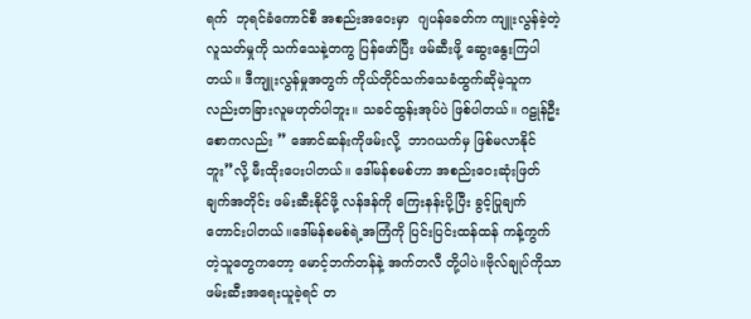ရက်  ဘုရင်ခံကောင်စီ အစည်းအဝေးမှာ  ဂျပန်ခေတ်က ကျူးလွန်ခဲ့တဲ့ လူသတ်မှုကို သက်သေနဲ့တကွ ပြန်ဖော်ပြီး ဖမ်ဆီးဖို့ ဆွေးနွေးကြပါတယ်။ ဒီကျူးလွန်မှုအတွက် ကိုယ်တိုင်သက်သေခံထွက်ဆိုမဲ့သူကလည်းတခြားလူမဟုတ်ပါဘူး။ သခင်ထွန်းအုပ်ပဲ ဖြစ်ပါတယ်။ ဂဠုန်ဦးစောကလည်း ” အောင်ဆန်းကိုဖမ်းလို့  ဘာဂယက်မှ ဖြစ်မလာနိုင်ဘူး”လို့ မီးထိုးပေးပါတယ်။ ဒေါ်မန်စမစ်ဟာ အစည်းဝေးဆုံးဖြတ်ချက်အတိုင်း ဖမ်းဆီးနိုင်ဖို့ လန်ဒန်ကို ကြေးနန်းပို့ပြီး ခွင့်ပြုချက်တောင်းပါတယ်။ဒေါ်မန်စမစ်ရဲ့အကြံကို ပြင်းပြင်းထန်ထန် ကန့်ကွက်တဲ့သူတွေကတော့ မောင့်ဘက်တန်နဲ့ အက်တလီ တို့ပါပဲ။ဗိုလ်ချုပ်ကိုသာ ဖမ်းဆီးအရေးယူခဲ့ရင် တ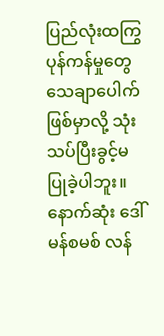ပြည်လုံးထကြွပုန်ကန်မှုတွေ သေချာပေါက်ဖြစ်မှာလို့ သုံးသပ်ပြီးခွင့်မပြုခဲ့ပါဘူး။ နောက်ဆုံး ဒေါ်မန်စမစ် လန်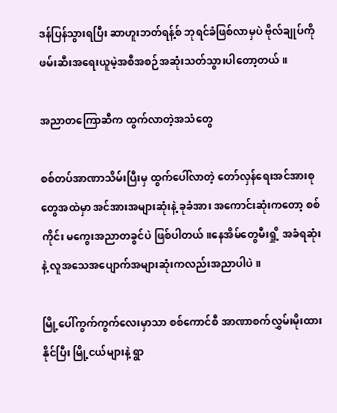ဒန်ပြန်သွားရပြီး ဆာဟူးဘတ်ရန့်စ် ဘုရင်ခံဖြစ်လာမှပဲ ဗိုလ်ချုပ်ကို ဖမ်းဆီးအရေးယူမဲ့အစီအစဉ်အဆုံးသတ်သွားပါတော့တယ်။

အညာတကြောဆီက ထွက်လာတဲ့အသံတွေ

စစ်တပ်အာဏာသိမ်းပြီးမှ ထွက်ပေါ်လာတဲ့ တော်လှန်ရေးအင်အားစုတွေအထဲမှာ အင်အားအများဆုံးနဲ့ ခုခံအား အကောင်းဆုံးကတော့ စစ်ကိုင်း မကွေးအညာတခွင်ပဲ ဖြစ်ပါတယ်။နေအိမ်တွေမီးရှို့ အခံရဆုံးနဲ့ လူအသေအပျောက်အများဆုံးကလည်းအညာပါပဲ။

မြို့ပေါ်ကွက်ကွက်လေးမှာသာ စစ်ကောင်စီ အာဏာစက်လွှမ်းမိုးထားနိုင်ပြီး မြို့ငယ်များနဲ့ ရွာ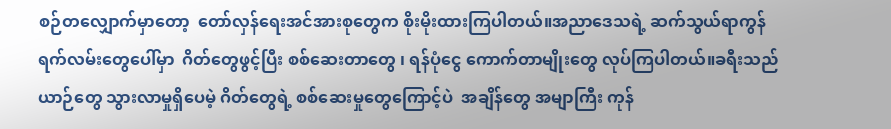စဉ်တလျှောက်မှာတော့  တော်လှန်ရေးအင်အားစုတွေက စိုးမိုးထားကြပါတယ်။အညာဒေသရဲ့ ဆက်သွယ်ရာကွန်ရက်လမ်းတွေပေါ်မှာ  ဂိတ်တွေဖွင့်ပြီး စစ်ဆေးတာတွေ ၊ ရန်ပုံငွေ ကောက်တာမျိုးတွေ လုပ်ကြပါတယ်။ခရီးသည်ယာဉ်တွေ သွားလာမှုရှိပေမဲ့ ဂိတ်တွေရဲ့ စစ်ဆေးမှုတွေကြောင့်ပဲ  အချိန်တွေ အမျာကြီး ကုန်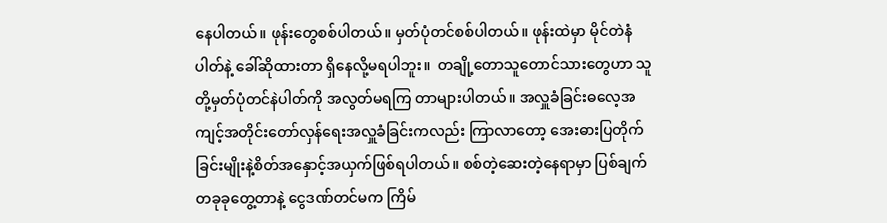နေပါတယ်။ ဖုန်းတွေစစ်ပါတယ်။ မှတ်ပုံတင်စစ်ပါတယ်။ ဖုန်းထဲမှာ မိုင်တဲနံပါတ်နဲ့ ခေါ်ဆိုထားတာ ရှိနေလို့မရပါဘူး။  တချို့တောသူတောင်သားတွေဟာ သူတို့မှတ်ပုံတင်နဲပါတ်ကို အလွတ်မရကြ တာများပါတယ်။ အလှူခံခြင်းဓလေ့အကျင့်အတိုင်းတော်လှန်ရေးအလှူခံခြင်းကလည်း ကြာလာတော့ အေးဓားပြတိုက်ခြင်းမျိုးနဲ့စိတ်အနှောင့်အယှက်ဖြစ်ရပါတယ်။ စစ်တဲ့ဆေးတဲ့နေရာမှာ ပြစ်ချက်တခုခုတွေ့တာနဲ့ ငွေဒဏ်တင်မက ကြိမ်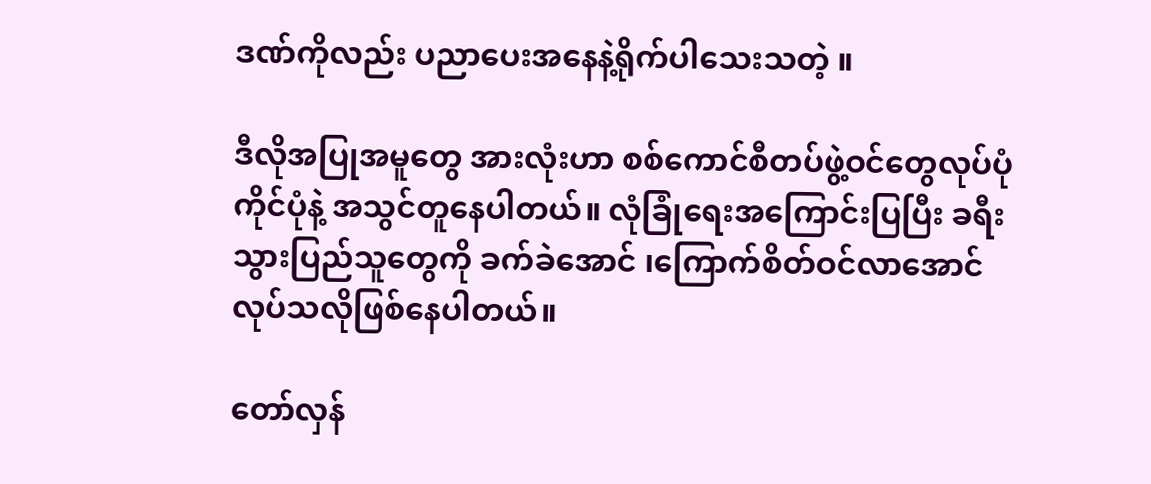ဒဏ်ကိုလည်း ပညာပေးအနေနဲ့ရိုက်ပါသေးသတဲ့ ။

ဒီလိုအပြုအမူတွေ အားလုံးဟာ စစ်ကောင်စီတပ်ဖွဲ့ဝင်တွေလုပ်ပုံကိုင်ပုံနဲ့ အသွင်တူနေပါတယ်။ လုံခြုံရေးအကြောင်းပြပြီး ခရီးသွားပြည်သူတွေကို ခက်ခဲအောင် ၊ကြောက်စိတ်ဝင်လာအောင် လုပ်သလိုဖြစ်နေပါတယ်။

တော်လှန်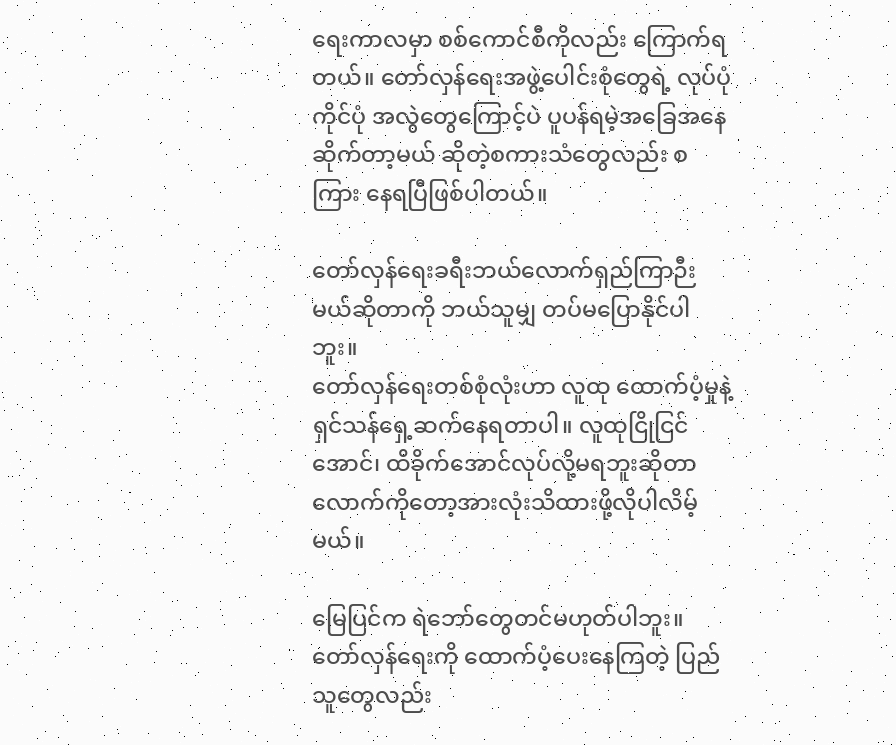ရေးကာလမှာ စစ်ကောင်စီကိုလည်း ကြောက်ရတယ်။ တော်လှန်ရေးအဖွဲ့ပေါင်းစုံတွေရဲ့ လုပ်ပုံကိုင်ပုံ အလွဲတွေကြောင့်ပဲ ပူပန်ရမဲ့အခြေအနေဆိုက်တာ့မယ် ဆိုတဲ့စကားသံတွေလည်း စကြား နေရပြီဖြစ်ပါတယ်။

တော်လှန်ရေးခရီးဘယ်လောက်ရှည်ကြာဉီးမယ်ဆိုတာကို ဘယ်သူမျှ တပ်မပြောနိုင်ပါဘူး။
တော်လှန်ရေးတစ်စုံလုံးဟာ လူထု ထောက်ပံ့မှုနဲ့ ရှင်သန်ရှေ့ဆက်နေရတာပါ။ လူထုငြိုငြင်အောင်၊ ထိခိုက်အောင်လုပ်လို့မရဘူးဆိုတာလောက်ကိုတော့အားလုံးသိထားဖို့လိုပါလိမ့်မယ်။

မြေပြင်က ရဲဘော်တွေတင်မဟုတ်ပါဘူး။ တော်လှန်ရေးကို ထောက်ပံ့ပေးနေကြတဲ့ ပြည်သူတွေလည်း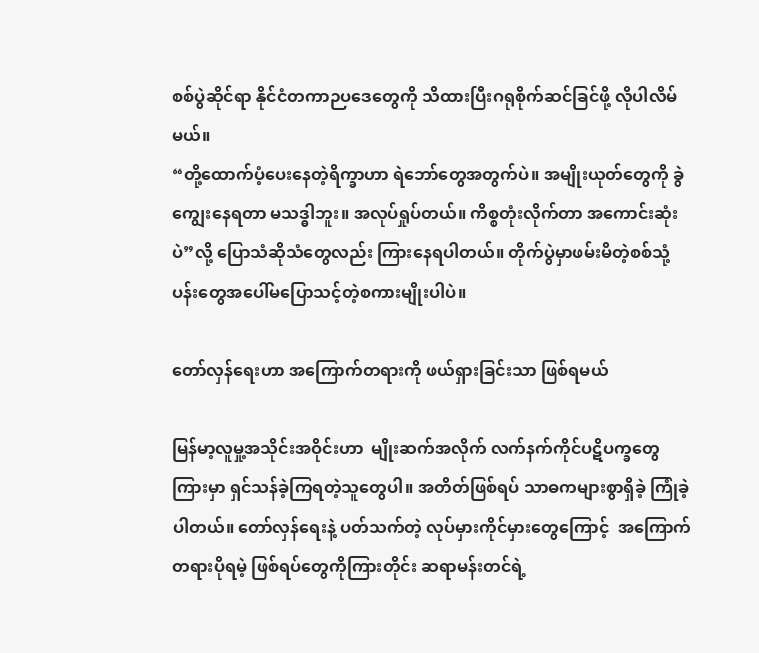စစ်ပွဲဆိုင်ရာ နိုင်ငံတကာဉပဒေတွေကို သိထားပြီးဂရုစိုက်ဆင်ခြင်ဖို့ လိုပါလိမ်မယ်။
“တို့ထောက်ပံ့ပေးနေတဲ့ရိက္ခာဟာ ရဲဘော်တွေအတွက်ပဲ။ အမျိုးယုတ်တွေကို ခွဲကျွေးနေရတာ မသဒ္ဓါဘူး။ အလုပ်ရှုပ်တယ်။ ကိစ္စတုံးလိုက်တာ အကောင်းဆုံးပဲ”လို့ ပြောသံဆိုသံတွေလည်း ကြားနေရပါတယ်။ တိုက်ပွဲမှာဖမ်းမိတဲ့စစ်သုံ့ပန်းတွေအပေါ်မပြောသင့်တဲ့စကားမျိုးပါပဲ။

တော်လှန်ရေးဟာ အကြောက်တရားကို ဖယ်ရှားခြင်းသာ ဖြစ်ရမယ်

မြန်မာ့လူမှု့အသိုင်းအဝိုင်းဟာ  မျိုးဆက်အလိုက် လက်နက်ကိုင်ပဋိပက္ခတွေကြားမှာ ရှင်သန်ခဲ့ကြရတဲ့သူတွေပါ။ အတိတ်ဖြစ်ရပ် သာဓကများစွာရှိခဲ့ ကြုံခဲ့ပါတယ်။ တော်လှန်ရေးနဲ့ ပတ်သက်တဲ့ လုပ်မှားကိုင်မှားတွေကြောင့်  အကြောက်တရားပိုရမဲ့ ဖြစ်ရပ်တွေကိုကြားတိုင်း ဆရာမန်းတင်ရဲ့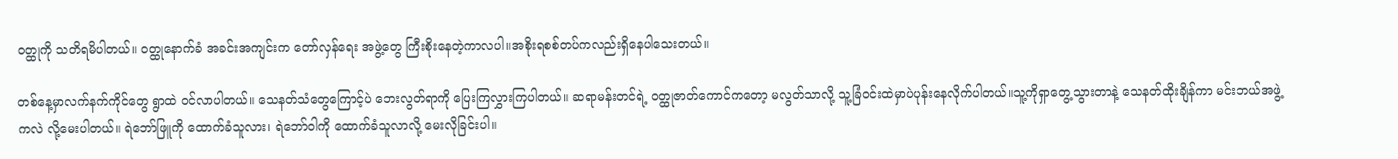ဝတ္ထုကို သတိရမိပါတယ်။ ဝတ္ထုနောက်ခံ အခင်းအကျင်းက တော်လှန်ရေး အဖွဲ့တွေ ကြီးစိုးနေတဲ့ကာလပါ။အစိုးရစစ်တပ်ကလည်းရှိနေပါသေးတယ်။

တစ်နေ့မှာလက်နက်ကိုင်တွေ ရွာထဲ ဝင်လာပါတယ်။ သေနတ်သံတွေကြောင့်ပဲ ဘေးလွတ်ရာကို ပြေးကြလွှားကြပါတယ်။ ဆရာမန်းတင်ရဲ့ ဝတ္ထုဇာတ်ကောင်ကတော့ မလွတ်သာလို့ သူ့ခြံဝင်းထဲမှာပဲပုန်းနေလိုက်ပါတယ်။သူ့ကိုရှာတွေ့သွားတာနဲ့ သေနတ်ထိုးချိန်ကာ မင်းဘယ်အဖွဲ့ကလဲ လို့မေးပါတယ်။ ရဲဘော်ဖြူကို ထောက်ခံသူလား၊ ရဲဘော်ဝါကို ထောက်ခံသူလာလို့ မေးလိုခြင်းပါ။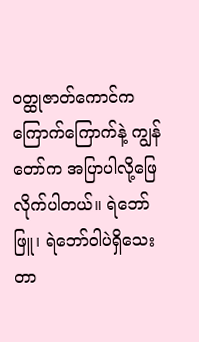ဝတ္ထုဇာတ်ကောင်က ကြောက်ကြောက်နဲ့ ကျွန်တော်က အပြာပါလို့ဖြေလိုက်ပါတယ်။ ရဲဘော်ဖြူ၊ ရဲဘော်ဝါပဲရှိသေးတာ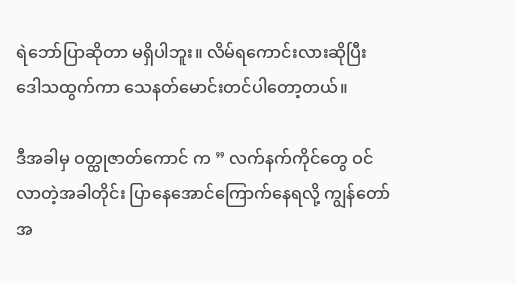ရဲဘော်ပြာဆိုတာ မရှိပါဘူး။ လိမ်ရကောင်းလားဆိုပြီး ဒေါသထွက်ကာ သေနတ်မောင်းတင်ပါတော့တယ်။

ဒီအခါမှ ဝတ္ထုဇာတ်ကောင် က ” လက်နက်ကိုင်တွေ ဝင်လာတဲ့အခါတိုင်း ပြာနေအောင်ကြောက်နေရလို့ ကျွန်တော် အ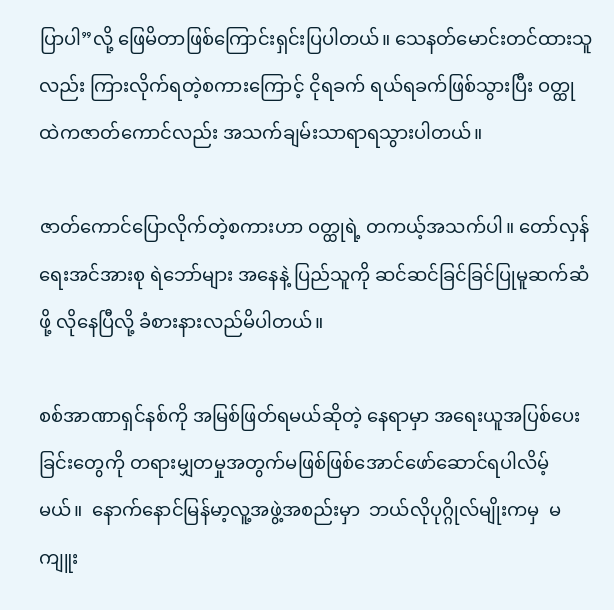ပြာပါ”လို့ ဖြေမိတာဖြစ်ကြောင်းရှင်းပြပါတယ်။ သေနတ်မောင်းတင်ထားသူလည်း ကြားလိုက်ရတဲ့စကားကြောင့် ငိုရခက် ရယ်ရခက်ဖြစ်သွားပြီး ဝတ္ထုထဲကဇာတ်ကောင်လည်း အသက်ချမ်းသာရာရသွားပါတယ်။

ဇာတ်ကောင်ပြောလိုက်တဲ့စကားဟာ ဝတ္ထုရဲ့ တကယ့်အသက်ပါ။ တော်လှန်ရေးအင်အားစု ရဲဘော်များ အနေနဲ့ ပြည်သူကို ဆင်ဆင်ခြင်ခြင်ပြုမူဆက်ဆံဖို့ လိုနေပြီလို့ ခံစားနားလည်မိပါတယ်။

စစ်အာဏာရှင်နစ်ကို အမြစ်ဖြတ်ရမယ်ဆိုတဲ့ နေရာမှာ အရေးယူအပြစ်ပေးခြင်းတွေကို တရားမျှတမှုအတွက်မဖြစ်ဖြစ်အောင်ဖော်ဆောင်ရပါလိမ့်မယ်။  နောက်နောင်မြန်မာ့လူ့အဖွဲ့အစည်းမှာ  ဘယ်လိုပုဂ္ဂိုလ်မျိုးကမှ  မကျူး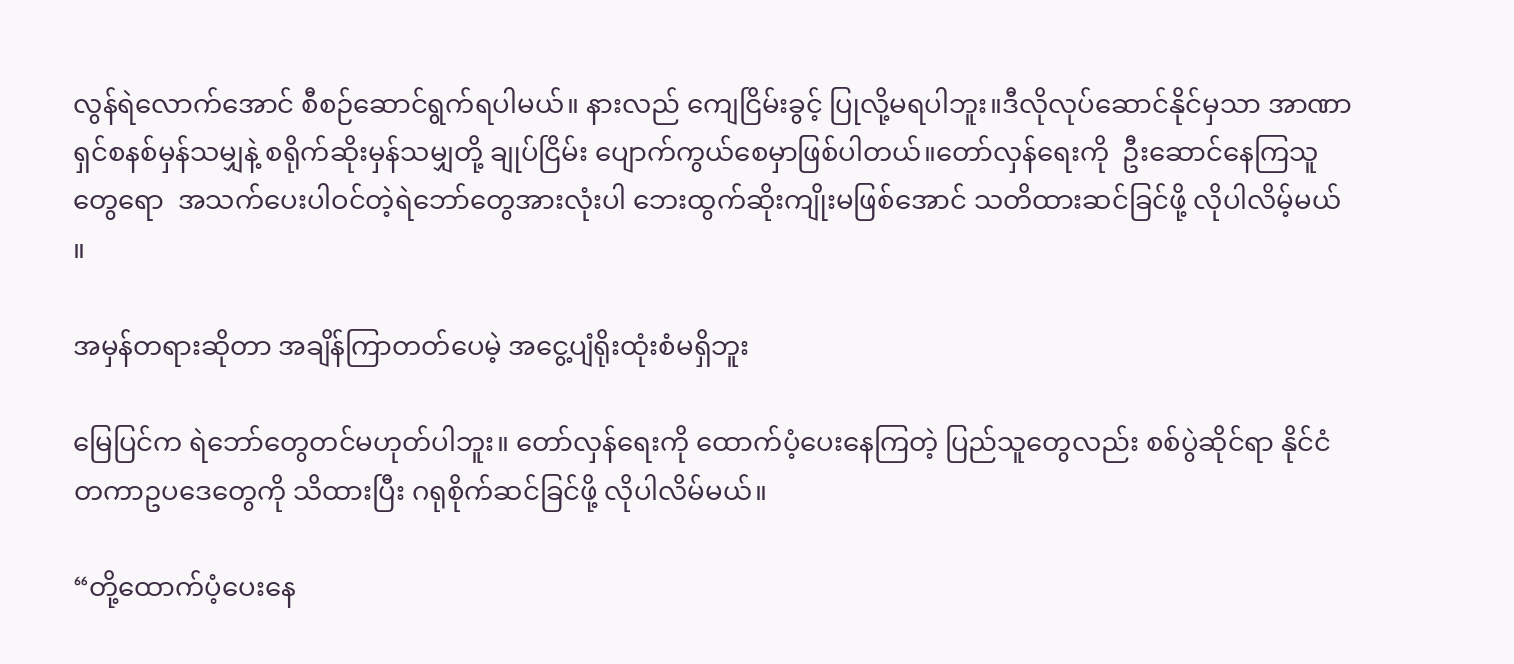လွန်ရဲလောက်အောင် စီစဉ်ဆောင်ရွက်ရပါမယ်။ နားလည် ကျေငြိမ်းခွင့် ပြုလို့မရပါဘူး။ဒီလိုလုပ်ဆောင်နိုင်မှသာ အာဏာရှင်စနစ်မှန်သမျှနဲ့ စရိုက်ဆိုးမှန်သမျှတို့ ချုပ်ငြိမ်း ပျောက်ကွယ်စေမှာဖြစ်ပါတယ်။တော်လှန်ရေးကို  ဦးဆောင်နေကြသူတွေရော  အသက်ပေးပါဝင်တဲ့ရဲဘော်တွေအားလုံးပါ ဘေးထွက်ဆိုးကျိုးမဖြစ်အောင် သတိထားဆင်ခြင်ဖို့ လိုပါလိမ့်မယ် ။

အမှန်တရားဆိုတာ အချိန်ကြာတတ်ပေမဲ့ အငွေ့ပျံရိုးထုံးစံမရှိဘူး

မြေပြင်က ရဲဘော်တွေတင်မဟုတ်ပါဘူး။ တော်လှန်ရေးကို ထောက်ပံ့ပေးနေကြတဲ့ ပြည်သူတွေလည်း စစ်ပွဲဆိုင်ရာ နိုင်ငံတကာဥပဒေတွေကို သိထားပြီး ဂရုစိုက်ဆင်ခြင်ဖို့ လိုပါလိမ်မယ်။

“တို့ထောက်ပံ့ပေးနေ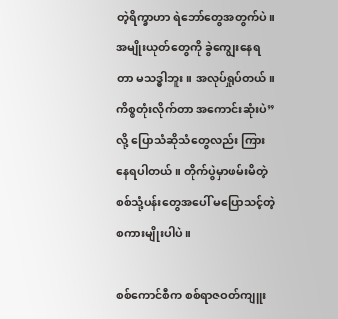တဲ့ရိက္ခာဟာ ရဲဘော်တွေအတွက်ပဲ။ အမျိုးယုတ်တွေကို ခွဲကျွေးနေရတာ မသဒ္ဓါဘူး။ အလုပ်ရှုပ်တယ်။ ကိစ္စတုံးလိုက်တာ အကောင်းဆုံးပဲ”လို့ ပြောသံဆိုသံတွေလည်း ကြားနေရပါတယ်။ တိုက်ပွဲမှာဖမ်းမိတဲ့ စစ်သုံ့ပန်းတွေအပေါ် မပြောသင့်တဲ့ စကားမျိုးပါပဲ။

စစ်ကောင်စီက စစ်ရာဇဝတ်ကျူး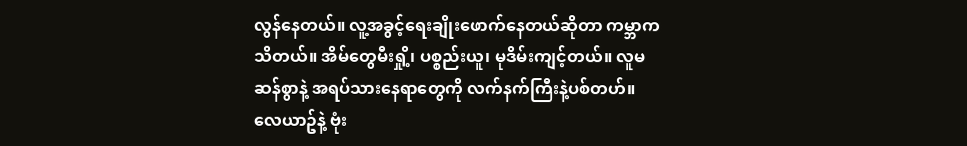လွန်နေတယ်။ လူ့အခွင့်ရေးချိုးဖောက်နေတယ်ဆိုတာ ကမ္ဘာက သိတယ်။ အိမ်တွေမီးရှို့၊ ပစ္စည်းယူ၊ မုဒိမ်းကျင့်တယ်။ လူမဆန်စွာနဲ့ အရပ်သားနေရာတွေကို လက်နက်ကြီးနဲ့ပစ်တဟ်။ လေယာဥ်နဲ့ ဗုံး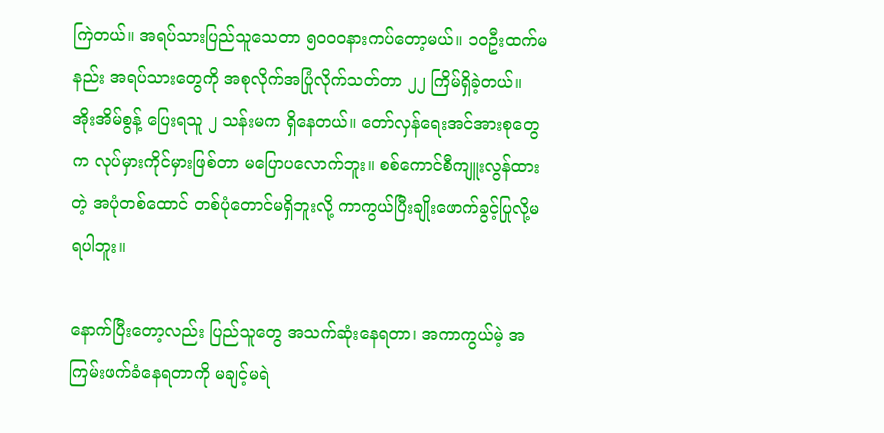ကြဲတယ်။ အရပ်သားပြည်သူသေတာ ၅၀၀၀နားကပ်တော့မယ်။ ၁၀ဦးထက်မနည်း အရပ်သားတွေကို အစုလိုက်အပြုံလိုက်သတ်တာ ၂၂ ကြိမ်ရှိခဲ့တယ်။ အိုးအိမ်စွန့် ပြေးရသူ ၂ သန်းမက ရှိနေတယ်။ တော်လှန်ရေးအင်အားစုတွေက လုပ်မှားကိုင်မှားဖြစ်တာ မပြောပလောက်ဘူး။ စစ်ကောင်စီကျူးလွန်ထားတဲ့ အပုံတစ်ထောင် တစ်ပုံတောင်မရှိဘူးလို့ ကာကွယ်ပြီးချိုးဖောက်ခွင့်ပြုလို့မရပါဘူး။

နောက်ပြီးတော့လည်း ပြည်သူတွေ အသက်ဆုံးနေရတာ၊ အကာကွယ်မဲ့ အကြမ်းဖက်ခံနေရတာကို မချင့်မရဲ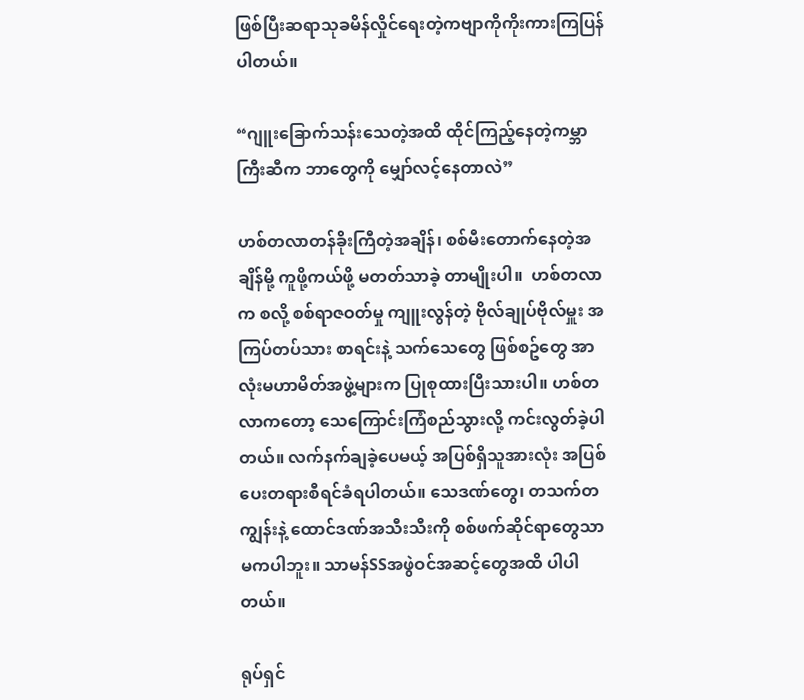ဖြစ်ပြီးဆရာသုခမိန်လှိုင်ရေးတဲ့ကဗျာကိုကိုးကားကြပြန်ပါတယ်။

“ဂျူးခြောက်သန်းသေတဲ့အထိ ထိုင်ကြည့်နေတဲ့ကမ္ဘာကြီးဆီက ဘာတွေကို မျှော်လင့်နေတာလဲ”

ဟစ်တလာတန်ခိုးကြီတဲ့အချိန်၊ စစ်မီးတောက်နေတဲ့အချိန်မို့ ကူဖို့ကယ်ဖို့ မတတ်သာခဲ့ တာမျိုးပါ။  ဟစ်တလာက စလို့ စစ်ရာဇဝတ်မှု ကျူးလွန်တဲ့ ဗိုလ်ချုပ်ဗိုလ်မှူး အကြပ်တပ်သား စာရင်းနဲ့ သက်သေတွေ ဖြစ်စဥ်တွေ အာလုံးမဟာမိတ်အဖွဲ့များက ပြုစုထားပြီးသားပါ။ ဟစ်တလာကတော့ သေကြောင်းကြံစည်သွားလို့ ကင်းလွတ်ခဲ့ပါတယ်။ လက်နက်ချခဲ့ပေမယ့် အပြစ်ရှိသူအားလုံး အပြစ်ပေးတရားစီရင်ခံရပါတယ်။ သေဒဏ်တွေ၊ တသက်တကျွန်းနဲ့ ထောင်ဒဏ်အသီးသီးကို စစ်ဖက်ဆိုင်ရာတွေသာ မကပါဘူး။ သာမန်SSအဖွဲဝင်အဆင့်တွေအထိ ပါပါတယ်။

ရုပ်ရှင်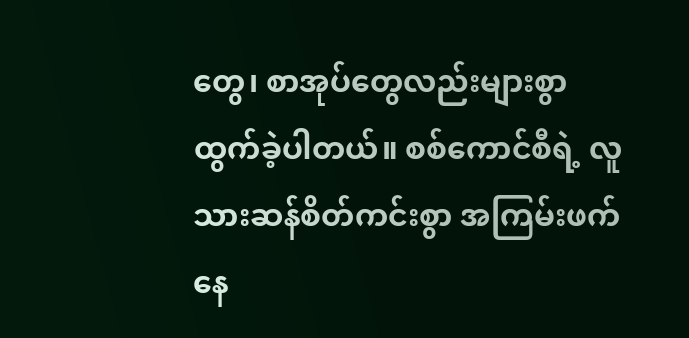တွေ၊ စာအုပ်တွေလည်းများစွာ ထွက်ခဲ့ပါတယ်။ စစ်ကောင်စီရဲ့ လူသားဆန်စိတ်ကင်းစွာ အကြမ်းဖက် နေ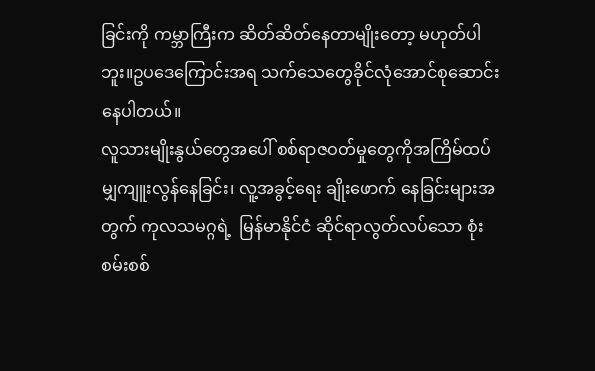ခြင်းကို ကမ္ဘာကြီးက ဆိတ်ဆိတ်နေတာမျိုးတော့ မဟုတ်ပါဘူး။ဥပဒေကြောင်းအရ သက်သေတွေခိုင်လုံအောင်စုဆောင်းနေပါတယ်။
လူသားမျိုးနွယ်တွေအပေါ် စစ်ရာဇဝတ်မှုတွေကိုအကြိမ်ထပ်မျှကျူးလွန်နေခြင်း၊ လူ့အခွင့်ရေး ချိုးဖောက် နေခြင်းများအတွက် ကုလသမဂ္ဂရဲ့  မြန်မာနိုင်ငံ ဆိုင်ရာလွတ်လပ်သော စုံးစမ်းစစ်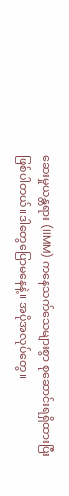ဆေးမှုယန္တရား (IIMM) ကနေသက်သေများစွာ စုဆောင်းရရှိထားပြီးဖြစ်ပါတယ်။ဒါတွေပြောမနေနဲ့။ အပိုအလုပ်တွေ။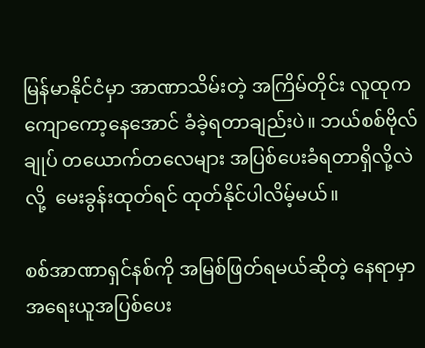မြန်မာနိုင်ငံမှာ အာဏာသိမ်းတဲ့ အကြိမ်တိုင်း လူထုက ကျောကော့နေအောင် ခံခဲ့ရတာချည်းပဲ။ ဘယ်စစ်ဗိုလ်ချုပ် တယောက်တလေများ အပြစ်ပေးခံရတာရှိလို့လဲလို့  မေးခွန်းထုတ်ရင် ထုတ်နိုင်ပါလိမ့်မယ်။

စစ်အာဏာရှင်နစ်ကို အမြစ်ဖြတ်ရမယ်ဆိုတဲ့ နေရာမှာ အရေးယူအပြစ်ပေး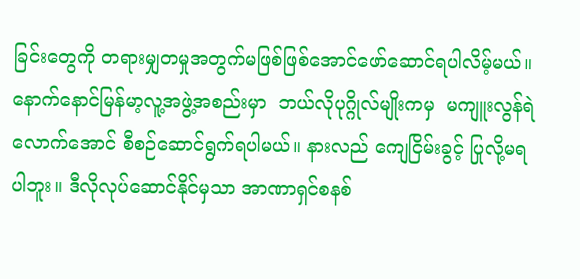ခြင်းတွေကို တရားမျှတမှုအတွက်မဖြစ်ဖြစ်အောင်ဖော်ဆောင်ရပါလိမ့်မယ်။  နောက်နောင်မြန်မာ့လူ့အဖွဲ့အစည်းမှာ  ဘယ်လိုပုဂ္ဂိုလ်မျိုးကမှ  မကျူးလွန်ရဲလောက်အောင် စီစဉ်ဆောင်ရွက်ရပါမယ်။ နားလည် ကျေငြိမ်းခွင့် ပြုလို့မရပါဘူး။ ဒီလိုလုပ်ဆောင်နိုင်မှသာ အာဏာရှင်စနစ်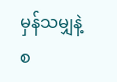မှန်သမျှနဲ့ စ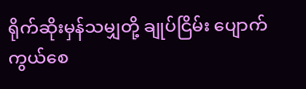ရိုက်ဆိုးမှန်သမျှတို့ ချုပ်ငြိမ်း ပျောက်ကွယ်စေ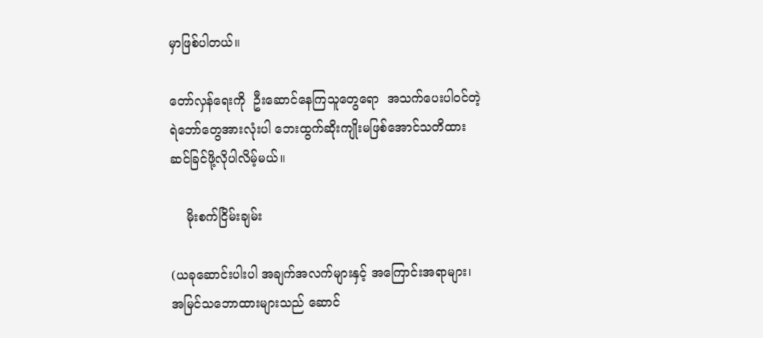မှာဖြစ်ပါတယ်။

တော်လှန်ရေးကို  ဦးဆောင်နေကြသူတွေရော  အသက်ပေးပါဝင်တဲ့ရဲဘော်တွေအားလုံးပါ ဘေးထွက်ဆိုးကျိုးမဖြစ်အောင်သတိထားဆင်ခြင်ဖို့လိုပါလိမ့်မယ်။

    မိုးစက်ငြိမ်းချမ်း

(ယခုဆောင်းပါးပါ အချက်အလက်များနှင့် အကြောင်းအရာများ၊ အမြင်သဘောထားများသည် ဆောင်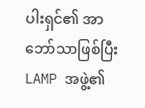ပါးရှင်၏ အာဘော်သာဖြစ်ပြီး LAMP အဖွဲ့၏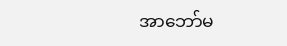အာဘော်မ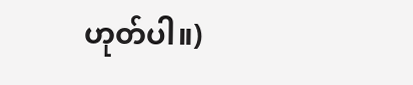ဟုတ်ပါ။)